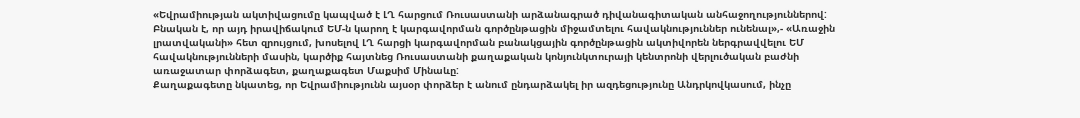«Եվրամիության ակտիվացումը կապված է ԼՂ հարցում Ռուսաստանի արձանագրած դիվանագիտական անհաջողություններով: Բնական է, որ այդ իրավիճակում ԵՄ-ն կարող է կարգավորման գործընթացին միջամտելու հավակնություններ ունենալ»,- «Առաջին լրատվականի» հետ զրույցում, խոսելով ԼՂ հարցի կարգավորման բանակցային գործընթացին ակտիվորեն ներգրավվելու ԵՄ հավակնությունների մասին, կարծիք հայտնեց Ռուսաստանի քաղաքական կոնյունկտուրայի կենտրոնի վերլուծական բաժնի առաջատար փորձագետ, քաղաքագետ Մաքսիմ Մինաևը:
Քաղաքագետը նկատեց, որ Եվրամիությունն այսօր փորձեր է անում ընդարձակել իր ազդեցությունը Անդրկովկասում, ինչը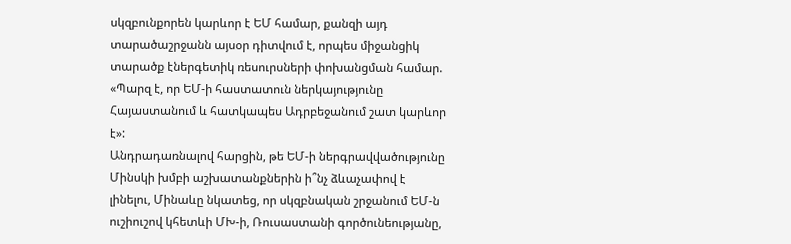սկզբունքորեն կարևոր է ԵՄ համար, քանզի այդ տարածաշրջանն այսօր դիտվում է, որպես միջանցիկ տարածք էներգետիկ ռեսուրսների փոխանցման համար. «Պարզ է, որ ԵՄ-ի հաստատուն ներկայությունը Հայաստանում և հատկապես Ադրբեջանում շատ կարևոր է»:
Անդրադառնալով հարցին, թե ԵՄ-ի ներգրավվածությունը Մինսկի խմբի աշխատանքներին ի՞նչ ձևաչափով է լինելու, Մինաևը նկատեց, որ սկզբնական շրջանում ԵՄ-ն ուշիուշով կհետևի ՄԽ-ի, Ռուսաստանի գործունեությանը,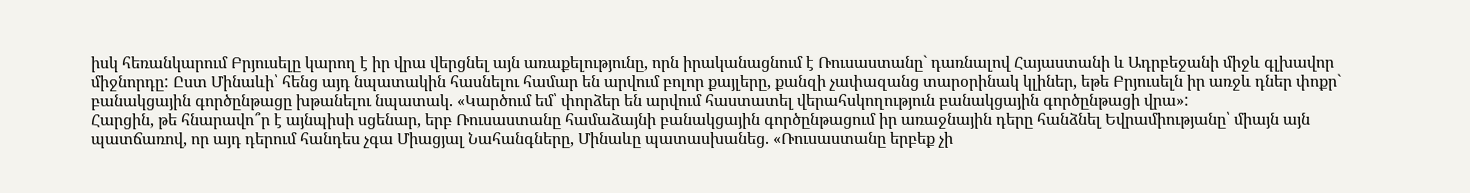իսկ հեռանկարում Բրյուսելը կարող է իր վրա վերցնել այն առաքելությունը, որն իրականացնում է Ռուսաստանը` դառնալով Հայաստանի և Ադրբեջանի միջև գլխավոր միջնորդը: Ըստ Մինաևի՝ հենց այդ նպատակին հասնելու համար են արվում բոլոր քայլերը, քանզի չափազանց տարօրինակ կլիներ, եթե Բրյուսելն իր առջև դներ փոքր` բանակցային գործընթացը խթանելու նպատակ. «Կարծում եմ՝ փորձեր են արվում հաստատել վերահսկողություն բանակցային գործընթացի վրա»:
Հարցին, թե հնարավո՞ր է այնպիսի սցենար, երբ Ռուսաստանը համաձայնի բանակցային գործընթացում իր առաջնային դերը հանձնել Եվրամիությանը՝ միայն այն պատճառով, որ այդ դերում հանդես չգա Միացյալ Նահանգները, Մինաևը պատասխանեց. «Ռուսաստանը երբեք չի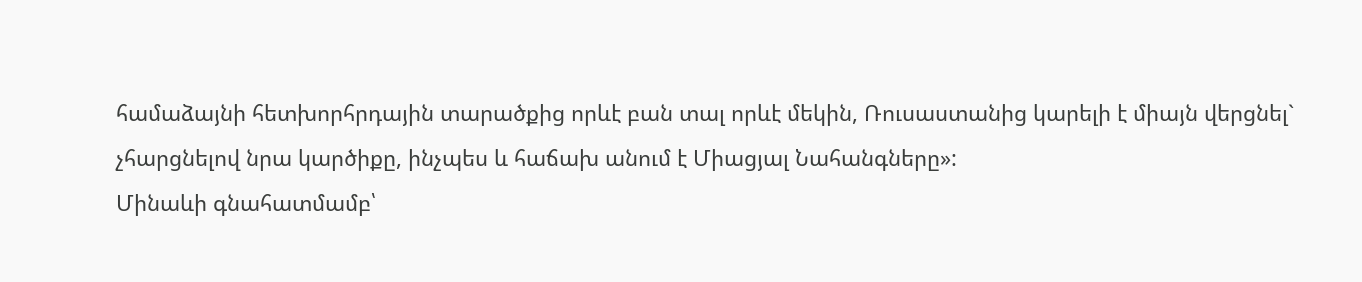համաձայնի հետխորհրդային տարածքից որևէ բան տալ որևէ մեկին, Ռուսաստանից կարելի է միայն վերցնել` չհարցնելով նրա կարծիքը, ինչպես և հաճախ անում է Միացյալ Նահանգները»:
Մինաևի գնահատմամբ՝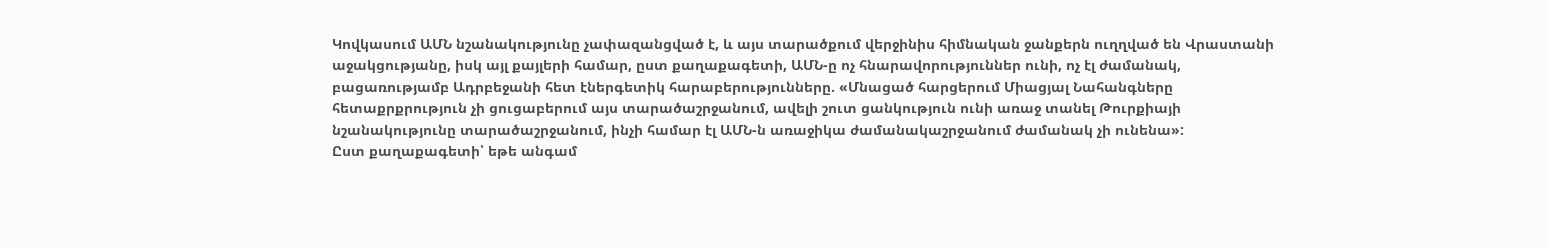Կովկասում ԱՄՆ նշանակությունը չափազանցված է, և այս տարածքում վերջինիս հիմնական ջանքերն ուղղված են Վրաստանի աջակցությանը, իսկ այլ քայլերի համար, ըստ քաղաքագետի, ԱՄՆ-ը ոչ հնարավորություններ ունի, ոչ էլ ժամանակ, բացառությամբ Ադրբեջանի հետ էներգետիկ հարաբերությունները. «Մնացած հարցերում Միացյալ Նահանգները հետաքրքրություն չի ցուցաբերում այս տարածաշրջանում, ավելի շուտ ցանկություն ունի առաջ տանել Թուրքիայի նշանակությունը տարածաշրջանում, ինչի համար էլ ԱՄՆ-ն առաջիկա ժամանակաշրջանում ժամանակ չի ունենա»:
Ըստ քաղաքագետի՝ եթե անգամ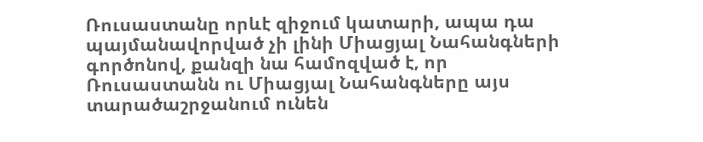Ռուսաստանը որևէ զիջում կատարի, ապա դա պայմանավորված չի լինի Միացյալ Նահանգների գործոնով, քանզի նա համոզված է, որ Ռուսաստանն ու Միացյալ Նահանգները այս տարածաշրջանում ունեն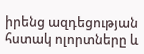իրենց ազդեցության հստակ ոլորտները և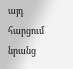այդ հարցում նրանց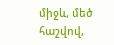միջև, մեծ հաշվով,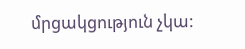մրցակցություն չկա: